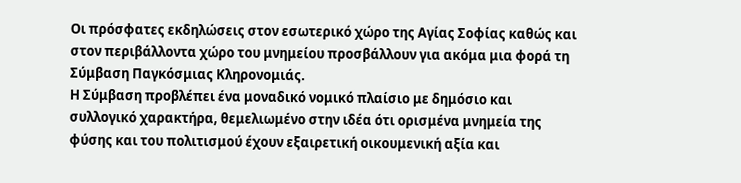Οι πρόσφατες εκδηλώσεις στον εσωτερικό χώρο της Αγίας Σοφίας καθώς και στον περιβάλλοντα χώρο του μνημείου προσβάλλουν για ακόμα μια φορά τη Σύμβαση Παγκόσμιας Κληρονομιάς.
Η Σύμβαση προβλέπει ένα μοναδικό νομικό πλαίσιο με δημόσιο και συλλογικό χαρακτήρα, θεμελιωμένο στην ιδέα ότι ορισμένα μνημεία της φύσης και του πολιτισμού έχουν εξαιρετική οικουμενική αξία και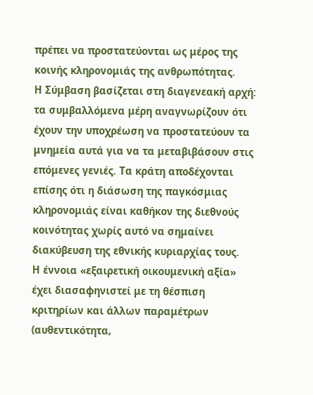πρέπει να προστατεύονται ως μέρος της κοινής κληρονομιάς της ανθρωπότητας.
Η Σύμβαση βασίζεται στη διαγενεακή αρχή: τα συμβαλλόμενα μέρη αναγνωρίζουν ότι έχουν την υποχρέωση να προστατεύουν τα μνημεία αυτά για να τα μεταβιβάσουν στις επόμενες γενιές. Τα κράτη αποδέχονται επίσης ότι η διάσωση της παγκόσμιας κληρονομιάς είναι καθήκον της διεθνούς κοινότητας χωρίς αυτό να σημαίνει διακύβευση της εθνικής κυριαρχίας τους.
Η έννοια «εξαιρετική οικουμενική αξία» έχει διασαφηνιστεί με τη θέσπιση κριτηρίων και άλλων παραμέτρων (αυθεντικότητα,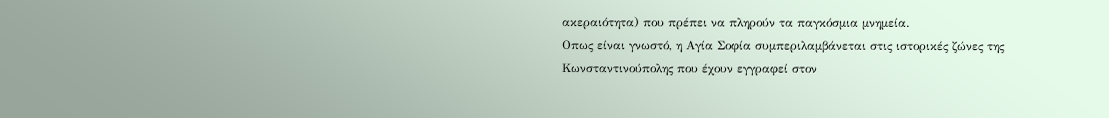ακεραιότητα) που πρέπει να πληρούν τα παγκόσμια μνημεία.
Οπως είναι γνωστό, η Αγία Σοφία συμπεριλαμβάνεται στις ιστορικές ζώνες της Κωνσταντινούπολης που έχουν εγγραφεί στον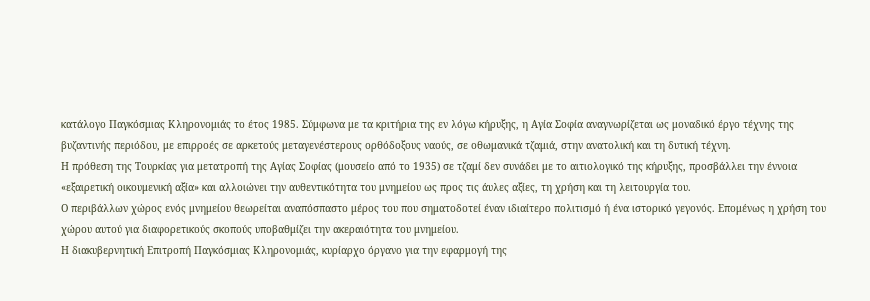κατάλογο Παγκόσμιας Κληρονομιάς το έτος 1985. Σύμφωνα με τα κριτήρια της εν λόγω κήρυξης, η Αγία Σοφία αναγνωρίζεται ως μοναδικό έργο τέχνης της βυζαντινής περιόδου, με επιρροές σε αρκετούς μεταγενέστερους ορθόδοξους ναούς, σε οθωμανικά τζαμιά, στην ανατολική και τη δυτική τέχνη.
Η πρόθεση της Τουρκίας για μετατροπή της Αγίας Σοφίας (μουσείο από το 1935) σε τζαμί δεν συνάδει με το αιτιολογικό της κήρυξης, προσβάλλει την έννοια «εξαιρετική οικουμενική αξία» και αλλοιώνει την αυθεντικότητα του μνημείου ως προς τις άυλες αξίες, τη χρήση και τη λειτουργία του.
Ο περιβάλλων χώρος ενός μνημείου θεωρείται αναπόσπαστο μέρος του που σηματοδοτεί έναν ιδιαίτερο πολιτισμό ή ένα ιστορικό γεγονός. Επομένως η χρήση του χώρου αυτού για διαφορετικούς σκοπούς υποβαθμίζει την ακεραιότητα του μνημείου.
Η διακυβερνητική Επιτροπή Παγκόσμιας Κληρονομιάς, κυρίαρχο όργανο για την εφαρμογή της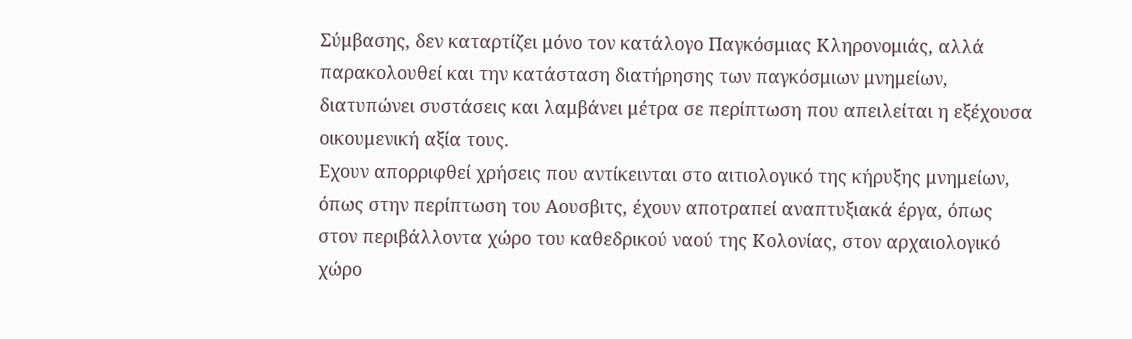Σύμβασης, δεν καταρτίζει μόνο τον κατάλογο Παγκόσμιας Κληρονομιάς, αλλά παρακολουθεί και την κατάσταση διατήρησης των παγκόσμιων μνημείων, διατυπώνει συστάσεις και λαμβάνει μέτρα σε περίπτωση που απειλείται η εξέχουσα οικουμενική αξία τους.
Εχουν απορριφθεί χρήσεις που αντίκεινται στο αιτιολογικό της κήρυξης μνημείων, όπως στην περίπτωση του Αουσβιτς, έχουν αποτραπεί αναπτυξιακά έργα, όπως στον περιβάλλοντα χώρο του καθεδρικού ναού της Κολονίας, στον αρχαιολογικό χώρο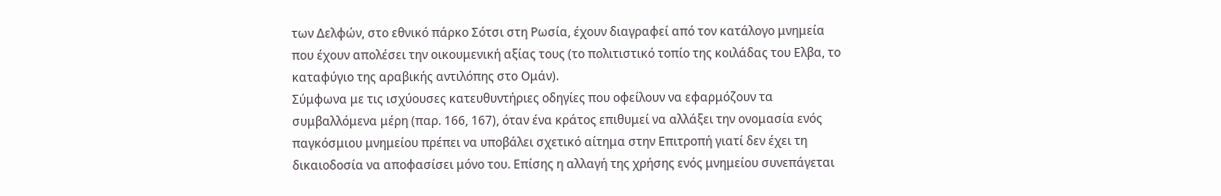των Δελφών, στο εθνικό πάρκο Σότσι στη Ρωσία, έχουν διαγραφεί από τον κατάλογο μνημεία που έχουν απολέσει την οικουμενική αξίας τους (το πολιτιστικό τοπίο της κοιλάδας του Ελβα, το καταφύγιο της αραβικής αντιλόπης στο Ομάν).
Σύμφωνα με τις ισχύουσες κατευθυντήριες οδηγίες που οφείλουν να εφαρμόζουν τα συμβαλλόμενα μέρη (παρ. 166, 167), όταν ένα κράτος επιθυμεί να αλλάξει την ονομασία ενός παγκόσμιου μνημείου πρέπει να υποβάλει σχετικό αίτημα στην Επιτροπή γιατί δεν έχει τη δικαιοδοσία να αποφασίσει μόνο του. Επίσης η αλλαγή της χρήσης ενός μνημείου συνεπάγεται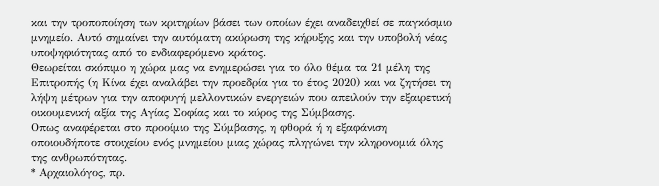και την τροποποίηση των κριτηρίων βάσει των οποίων έχει αναδειχθεί σε παγκόσμιο μνημείο. Αυτό σημαίνει την αυτόματη ακύρωση της κήρυξης και την υποβολή νέας υποψηφιότητας από το ενδιαφερόμενο κράτος.
Θεωρείται σκόπιμο η χώρα μας να ενημερώσει για το όλο θέμα τα 21 μέλη της Επιτροπής (η Κίνα έχει αναλάβει την προεδρία για το έτος 2020) και να ζητήσει τη λήψη μέτρων για την αποφυγή μελλοντικών ενεργειών που απειλούν την εξαιρετική οικουμενική αξία της Αγίας Σοφίας και το κύρος της Σύμβασης.
Οπως αναφέρεται στο προοίμιο της Σύμβασης, η φθορά ή η εξαφάνιση οποιουδήποτε στοιχείου ενός μνημείου μιας χώρας πληγώνει την κληρονομιά όλης της ανθρωπότητας.
* Αρχαιολόγος, πρ.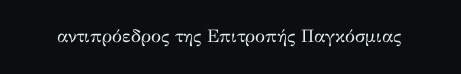αντιπρόεδρος της Επιτροπής Παγκόσμιας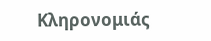Κληρονομιάς